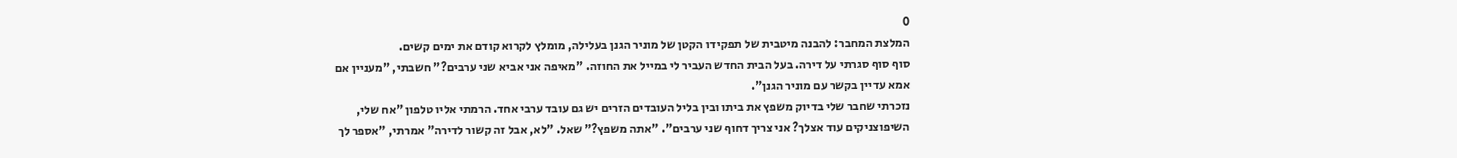0
המלצת המחבר: להבנה מיטבית של תפקידו הקטן של מוניר הגנן בעלילה, מומלץ לקרוא קודם את ימים קשים.
סוף סוף סגרתי על דירה. בעל הבית החדש העביר לי במייל את החוזה. "מאיפה אני אביא שני ערבים?" חשבתי, "מעניין אם אמא עדיין בקשר עם מוניר הגנן".
נזכרתי שחבר שלי בדיוק משפץ את ביתו ובין בליל העובדים הזרים יש גם עובד ערבי אחד. הרמתי אליו טלפון "אח שלי, השיפוצניקים עוד אצלך? אני צריך דחוף שני ערבים". "אתה משפץ?" שאל. "לא, אבל זה קשור לדירה" אמרתי, "אספר לך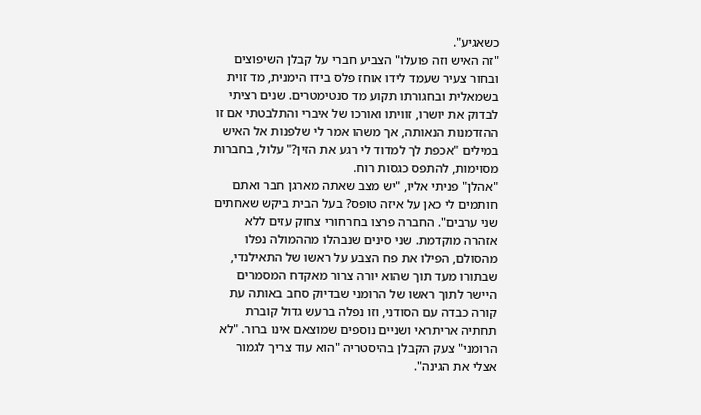כשאגיע".
"זה האיש וזה פועלו" הצביע חברי על קבלן השיפוצים ובחור צעיר שעמד לידו אוחז פלס בידו הימנית, מד זוית בשמאלית ובחגורתו תקוע מד סנטימטרים. שנים רציתי לבדוק את יושרו, זוויתו ואורכו של איברי והתלבטתי אם זו ההזדמנות הנאותה, אך משהו אמר לי שלפנות אל האיש במילים "אכפת לך למדוד לי רגע את הזין?" עלול, בחברות מסוימות, להתפס כגסות רוח.
"אהלן" פניתי אליו, "יש מצב שאתה מארגן חבר ואתם חותמים לי כאן על איזה טופס? בעל הבית ביקש שאחתים שני ערבים". החברה פרצו בחרחורי צחוק עזים ללא אזהרה מוקדמת. שני סינים שנבהלו מההמולה נפלו מהסולם, הפילו את פח הצבע על ראשו של התאילנדי, שבתורו מעד תוך שהוא יורה צרור מאקדח המסמרים היישר לתוך ראשו של הרומני שבדיוק סחב באותה עת קורה כבדה עם הסודני, וזו נפלה ברעש גדול קוברת תחתיה אריתראי ושניים נוספים שמוצאם אינו ברור. "לא הרומני" צעק הקבלן בהיסטריה "הוא עוד צריך לגמור אצלי את הגינה".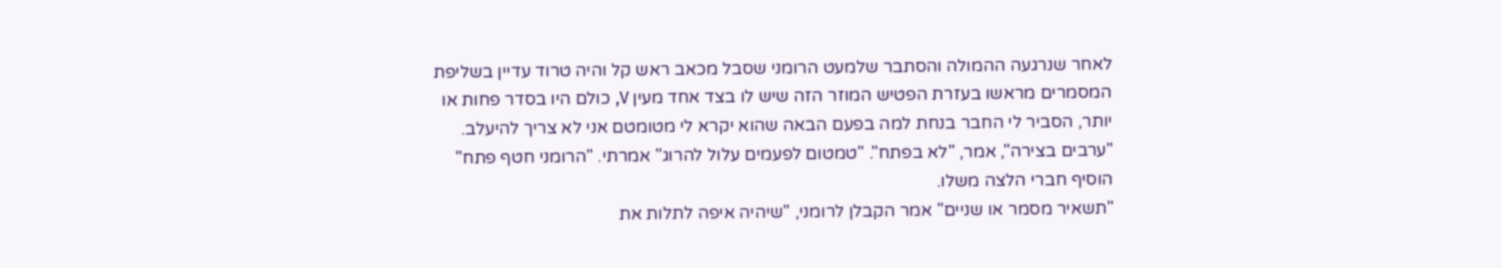לאחר שנרגעה ההמולה והסתבר שלמעט הרומני שסבל מכאב ראש קל והיה טרוד עדיין בשליפת המסמרים מראשו בעזרת הפטיש המוזר הזה שיש לו בצד אחד מעין V, כולם היו בסדר פחות או יותר, הסביר לי החבר בנחת למה בפעם הבאה שהוא יקרא לי מטומטם אני לא צריך להיעלב. "ערבים בצירה", אמר, "לא בפתח". "טמטום לפעמים עלול להרוג" אמרתי. "הרומני חטף פתח" הוסיף חברי הלצה משלו.
"תשאיר מסמר או שניים" אמר הקבלן לרומני, "שיהיה איפה לתלות את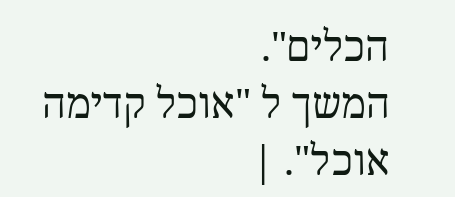הכלים".
המשך ל "אוכל קדימה אוכל". |